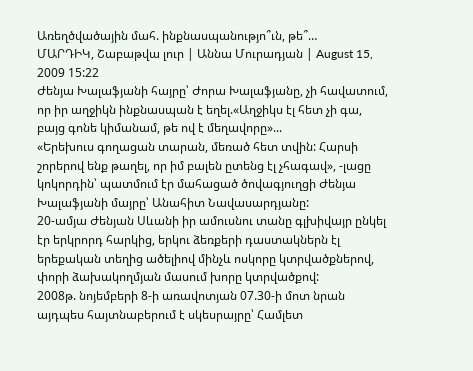Առեղծվածային մահ. ինքնասպանությո՞ւն, թե՞…
ՄԱՐԴԻԿ, Շաբաթվա լուր | Աննա Մուրադյան | August 15, 2009 15:22
Ժենյա Խալաֆյանի հայրը՝ Ժորա Խալաֆյանը, չի հավատում, որ իր աղջիկն ինքնասպան է եղել.«Աղջիկս էլ հետ չի գա, բայց գոնե կիմանամ, թե ով է մեղավորը»...
«Երեխուս գողացան տարան, մեռած հետ տվին: Հարսի շորերով ենք թաղել, որ իմ բալեն ըտենց էլ չհագավ», -լացը կոկորդին՝ պատմում էր մահացած ծովագյուղցի Ժենյա Խալաֆյանի մայրը՝ Անահիտ Նավասարդյանը:
20-ամյա Ժենյան Սևանի իր ամուսնու տանը գլխիվայր ընկել էր երկրորդ հարկից, երկու ձեռքերի դաստակներն էլ երեքական տեղից ածելիով մինչև ոսկորը կտրվածքներով, փորի ձախակողմյան մասում խորը կտրվածքով:
2008թ. նոյեմբերի 8-ի առավոտյան 07.30-ի մոտ նրան այդպես հայտնաբերում է սկեսրայրը՝ Համլետ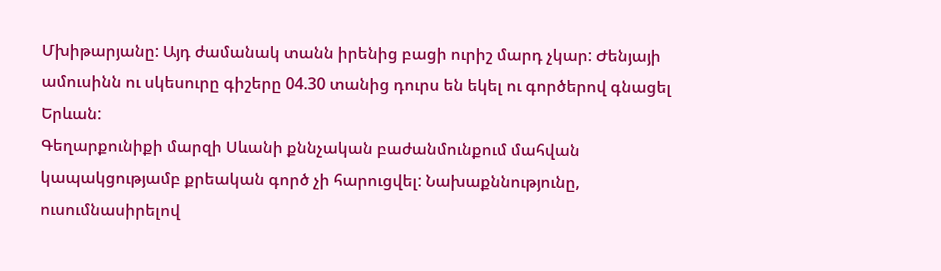Մխիթարյանը: Այդ ժամանակ տանն իրենից բացի ուրիշ մարդ չկար: Ժենյայի ամուսինն ու սկեսուրը գիշերը 04.30 տանից դուրս են եկել ու գործերով գնացել Երևան:
Գեղարքունիքի մարզի Սևանի քննչական բաժանմունքում մահվան կապակցությամբ քրեական գործ չի հարուցվել: Նախաքննությունը, ուսումնասիրելով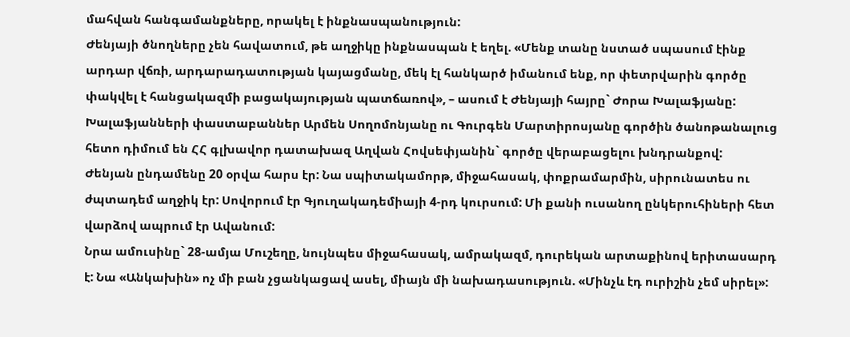մահվան հանգամանքները, որակել է ինքնասպանություն:
Ժենյայի ծնողները չեն հավատում, թե աղջիկը ինքնասպան է եղել. «Մենք տանը նստած սպասում էինք արդար վճռի, արդարադատության կայացմանը, մեկ էլ հանկարծ իմանում ենք, որ փետրվարին գործը փակվել է հանցակազմի բացակայության պատճառով», – ասում է Ժենյայի հայրը` Ժորա Խալաֆյանը:
Խալաֆյանների փաստաբաններ Արմեն Սողոմոնյանը ու Գուրգեն Մարտիրոսյանը գործին ծանոթանալուց հետո դիմում են ՀՀ գլխավոր դատախազ Աղվան Հովսեփյանին` գործը վերաբացելու խնդրանքով:
Ժենյան ընդամենը 20 օրվա հարս էր: Նա սպիտակամորթ, միջահասակ, փոքրամարմին, սիրունատես ու ժպտադեմ աղջիկ էր: Սովորում էր Գյուղակադեմիայի 4-րդ կուրսում: Մի քանի ուսանող ընկերուհիների հետ վարձով ապրում էր Ավանում:
Նրա ամուսինը` 28-ամյա Մուշեղը, նույնպես միջահասակ, ամրակազմ, դուրեկան արտաքինով երիտասարդ է: Նա «Անկախին» ոչ մի բան չցանկացավ ասել, միայն մի նախադասություն. «Մինչև էդ ուրիշին չեմ սիրել»: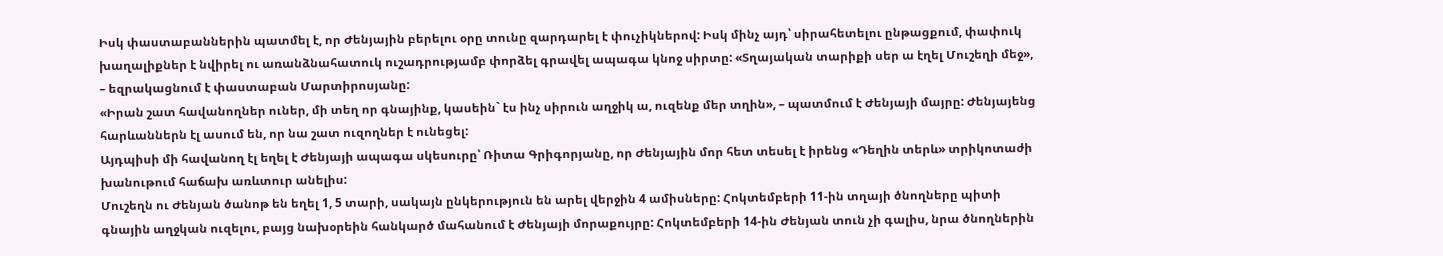Իսկ փաստաբաններին պատմել է, որ Ժենյային բերելու օրը տունը զարդարել է փուչիկներով: Իսկ մինչ այդ՝ սիրահետելու ընթացքում, փափուկ խաղալիքներ է նվիրել ու առանձնահատուկ ուշադրությամբ փորձել գրավել ապագա կնոջ սիրտը: «Տղայական տարիքի սեր ա էղել Մուշեղի մեջ», – եզրակացնում է փաստաբան Մարտիրոսյանը:
«Իրան շատ հավանողներ ուներ, մի տեղ որ գնայինք, կասեին` էս ինչ սիրուն աղջիկ ա, ուզենք մեր տղին», – պատմում է Ժենյայի մայրը: Ժենյայենց հարևաններն էլ ասում են, որ նա շատ ուզողներ է ունեցել:
Այդպիսի մի հավանող էլ եղել է Ժենյայի ապագա սկեսուրը՝ Ռիտա Գրիգորյանը, որ Ժենյային մոր հետ տեսել է իրենց «Դեղին տերև» տրիկոտաժի խանութում հաճախ առևտուր անելիս:
Մուշեղն ու Ժենյան ծանոթ են եղել 1, 5 տարի, սակայն ընկերություն են արել վերջին 4 ամիսները: Հոկտեմբերի 11-ին տղայի ծնողները պիտի գնային աղջկան ուզելու, բայց նախօրեին հանկարծ մահանում է Ժենյայի մորաքույրը: Հոկտեմբերի 14-ին Ժենյան տուն չի գալիս, նրա ծնողներին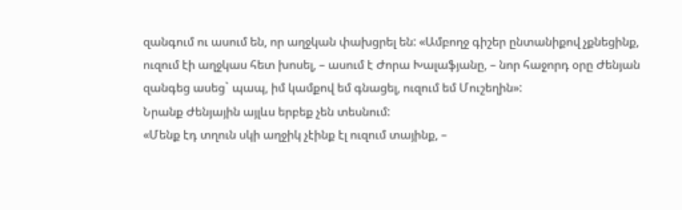զանգում ու ասում են, որ աղջկան փախցրել են: «Ամբողջ գիշեր ընտանիքով չքնեցինք, ուզում էի աղջկաս հետ խոսել, – ասում է Ժորա Խալաֆյանը, – նոր հաջորդ օրը Ժենյան զանգեց ասեց` պապ, իմ կամքով եմ գնացել, ուզում եմ Մուշեղին»:
Նրանք Ժենյային այլևս երբեք չեն տեսնում:
«Մենք էդ տղուն սկի աղջիկ չէինք էլ ուզում տայինք, –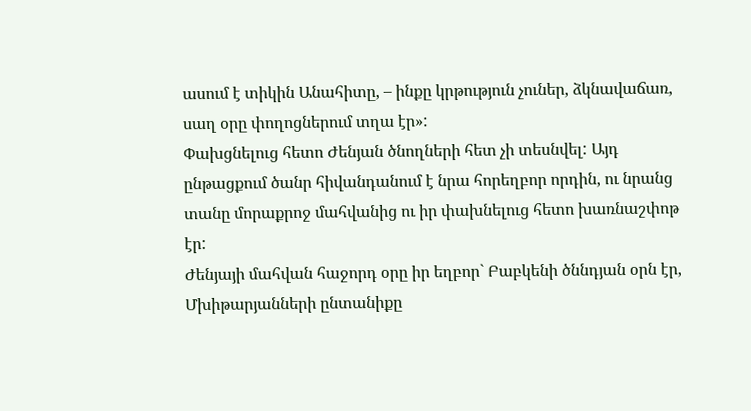ասում է տիկին Անահիտը, – ինքը կրթություն չուներ, ձկնավաճառ, սաղ օրը փողոցներում տղա էր»:
Փախցնելուց հետո Ժենյան ծնողների հետ չի տեսնվել: Այդ ընթացքում ծանր հիվանդանում է նրա հորեղբոր որդին, ու նրանց տանը մորաքրոջ մահվանից ու իր փախնելուց հետո խառնաշփոթ էր:
Ժենյայի մահվան հաջորդ օրը իր եղբոր` Բաբկենի ծննդյան օրն էր, Մխիթարյանների ընտանիքը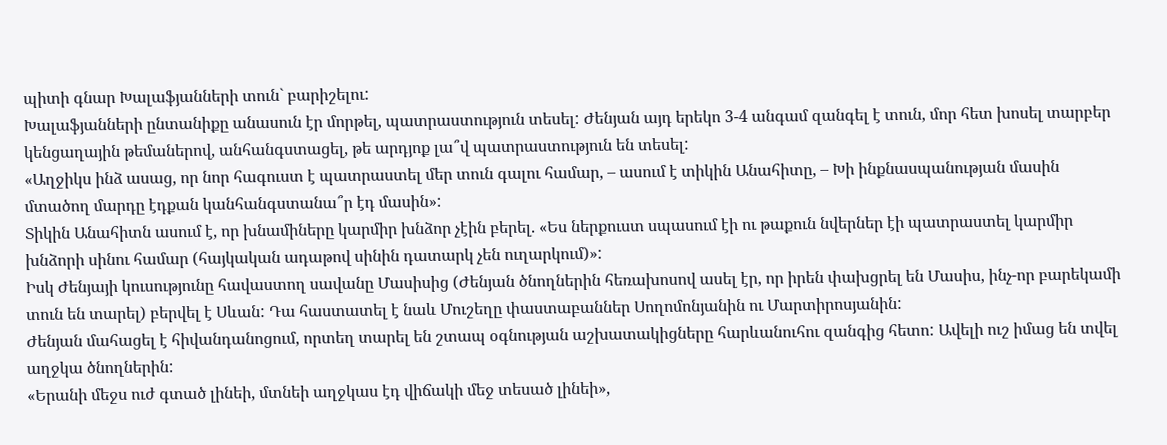պիտի գնար Խալաֆյանների տուն` բարիշելու:
Խալաֆյանների ընտանիքը անասուն էր մորթել, պատրաստություն տեսել: Ժենյան այդ երեկո 3-4 անգամ զանգել է տուն, մոր հետ խոսել տարբեր կենցաղային թեմաներով, անհանգստացել, թե արդյոք լա՞վ պատրաստություն են տեսել:
«Աղջիկս ինձ ասաց, որ նոր հագուստ է պատրաստել մեր տուն գալու համար, – ասում է տիկին Անահիտը, – Խի ինքնասպանության մասին մտածող մարդը էդքան կանհանգստանա՞ր էդ մասին»:
Տիկին Անահիտն ասում է, որ խնամիները կարմիր խնձոր չէին բերել. «Ես ներքուստ սպասում էի ու թաքուն նվերներ էի պատրաստել կարմիր խնձորի սինու համար (հայկական ադաթով սինին դատարկ չեն ուղարկում)»:
Իսկ Ժենյայի կուսությունը հավաստող սավանը Մասիսից (Ժենյան ծնողներին հեռախոսով ասել էր, որ իրեն փախցրել են Մասիս, ինչ-որ բարեկամի տուն են տարել) բերվել է Սևան: Դա հաստատել է նաև Մուշեղը փաստաբաններ Սողոմոնյանին ու Մարտիրոսյանին:
Ժենյան մահացել է հիվանդանոցում, որտեղ տարել են շտապ օգնության աշխատակիցները հարևանուհու զանգից հետո: Ավելի ուշ իմաց են տվել աղջկա ծնողներին:
«Երանի մեջս ուժ գտած լինեի, մտնեի աղջկաս էդ վիճակի մեջ տեսած լինեի»,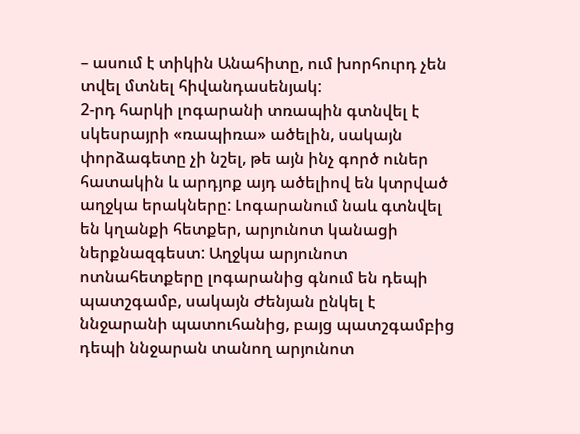– ասում է տիկին Անահիտը, ում խորհուրդ չեն տվել մտնել հիվանդասենյակ:
2-րդ հարկի լոգարանի տռապին գտնվել է սկեսրայրի «ռապիռա» ածելին, սակայն փորձագետը չի նշել, թե այն ինչ գործ ուներ հատակին և արդյոք այդ ածելիով են կտրված աղջկա երակները: Լոգարանում նաև գտնվել են կղանքի հետքեր, արյունոտ կանացի ներքնազգեստ: Աղջկա արյունոտ ոտնահետքերը լոգարանից գնում են դեպի պատշգամբ, սակայն Ժենյան ընկել է ննջարանի պատուհանից, բայց պատշգամբից դեպի ննջարան տանող արյունոտ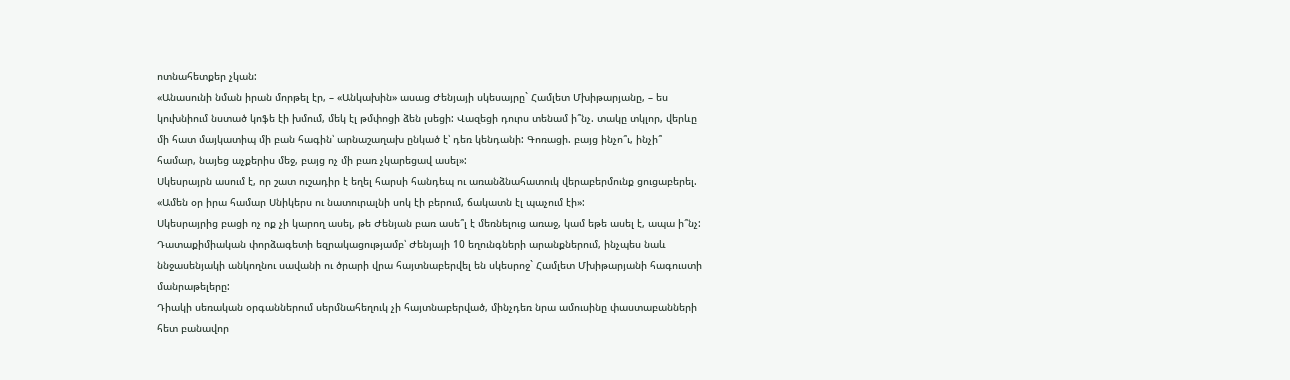ոտնահետքեր չկան:
«Անասունի նման իրան մորթել էր, – «Անկախին» ասաց Ժենյայի սկեսայրը` Համլետ Մխիթարյանը, – ես կուխնիում նստած կոֆե էի խմում, մեկ էլ թմփոցի ձեն լսեցի: Վազեցի դուրս տենամ ի՞նչ. տակը տկլոր, վերևը մի հատ մայկատիպ մի բան հագին՝ արնաշաղախ ընկած է՝ դեռ կենդանի: Գոռացի. բայց ինչո՞ւ, ինչի՞ համար, նայեց աչքերիս մեջ, բայց ոչ մի բառ չկարեցավ ասել»:
Սկեսրայրն ասում է, որ շատ ուշադիր է եղել հարսի հանդեպ ու առանձնահատուկ վերաբերմունք ցուցաբերել. «Ամեն օր իրա համար Սնիկերս ու նատուրալնի սոկ էի բերում, ճակատն էլ պաչում էի»:
Սկեսրայրից բացի ոչ ոք չի կարող ասել, թե Ժենյան բառ ասե՞լ է մեռնելուց առաջ, կամ եթե ասել է, ապա ի՞նչ: Դատաքիմիական փորձագետի եզրակացությամբ՝ Ժենյայի 10 եղունգների արանքներում, ինչպես նաև ննջասենյակի անկողնու սավանի ու ծրարի վրա հայտնաբերվել են սկեսրոջ` Համլետ Մխիթարյանի հագուստի մանրաթելերը:
Դիակի սեռական օրգաններում սերմնահեղուկ չի հայտնաբերված, մինչդեռ նրա ամուսինը փաստաբանների հետ բանավոր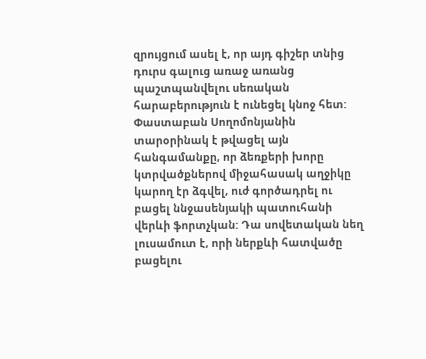զրույցում ասել է, որ այդ գիշեր տնից դուրս գալուց առաջ առանց պաշտպանվելու սեռական հարաբերություն է ունեցել կնոջ հետ:
Փաստաբան Սողոմոնյանին տարօրինակ է թվացել այն հանգամանքը, որ ձեռքերի խորը կտրվածքներով միջահասակ աղջիկը կարող էր ձգվել, ուժ գործադրել ու բացել ննջասենյակի պատուհանի վերևի ֆորտչկան: Դա սովետական նեղ լուսամուտ է, որի ներքևի հատվածը բացելու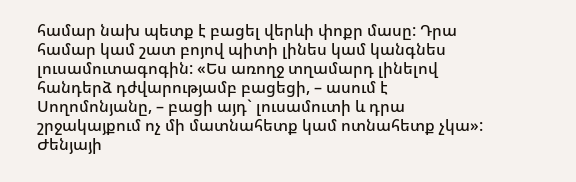համար նախ պետք է բացել վերևի փոքր մասը: Դրա համար կամ շատ բոյով պիտի լինես կամ կանգնես լուսամուտագոգին: «Ես առողջ տղամարդ լինելով հանդերձ դժվարությամբ բացեցի, – ասում է Սողոմոնյանը, – բացի այդ` լուսամուտի և դրա շրջակայքում ոչ մի մատնահետք կամ ոտնահետք չկա»:
Ժենյայի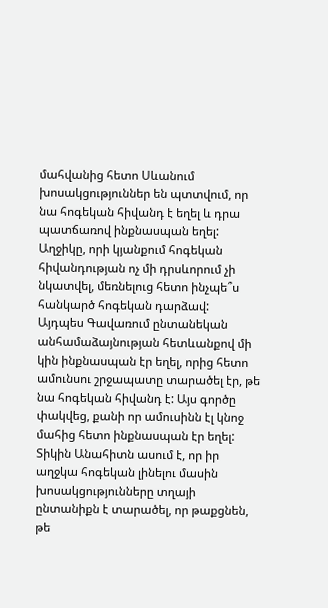մահվանից հետո Սևանում խոսակցություններ են պտտվում, որ նա հոգեկան հիվանդ է եղել և դրա պատճառով ինքնասպան եղել: Աղջիկը, որի կյանքում հոգեկան հիվանդության ոչ մի դրսևորում չի նկատվել, մեռնելուց հետո ինչպե՞ս հանկարծ հոգեկան դարձավ:
Այդպես Գավառում ընտանեկան անհամաձայնության հետևանքով մի կին ինքնասպան էր եղել, որից հետո ամունսու շրջապատը տարածել էր, թե նա հոգեկան հիվանդ է: Այս գործը փակվեց, քանի որ ամուսինն էլ կնոջ մահից հետո ինքնասպան էր եղել:
Տիկին Անահիտն ասում է, որ իր աղջկա հոգեկան լինելու մասին խոսակցությունները տղայի ընտանիքն է տարածել, որ թաքցնեն, թե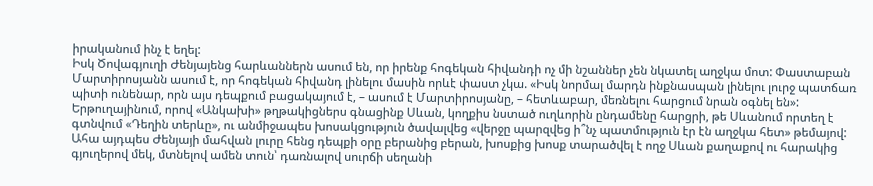իրականում ինչ է եղել:
Իսկ Ծովագյուղի Ժենյայենց հարևաններն ասում են, որ իրենք հոգեկան հիվանդի ոչ մի նշաններ չեն նկատել աղջկա մոտ: Փաստաբան Մարտիրոսյանն ասում է, որ հոգեկան հիվանդ լինելու մասին որևէ փաստ չկա. «Իսկ նորմալ մարդն ինքնասպան լինելու լուրջ պատճառ պիտի ունենար, որն այս դեպքում բացակայում է, – ասում է Մարտիրոսյանը, – հետևաբար, մեռնելու հարցում նրան օգնել են»:
Երթուղայինում, որով «Անկախի» թղթակիցներս գնացինք Սևան, կողքիս նստած ուղևորին ընդամենը հարցրի, թե Սևանում որտեղ է գտնվում «Դեղին տերևը», ու անմիջապես խոսակցություն ծավալվեց «վերջը պարզվեց ի՞նչ պատմություն էր էն աղջկա հետ» թեմայով:
Ահա այդպես Ժենյայի մահվան լուրը հենց դեպքի օրը բերանից բերան, խոսքից խոսք տարածվել է ողջ Սևան քաղաքով ու հարակից գյուղերով մեկ, մտնելով ամեն տուն՝ դառնալով սուրճի սեղանի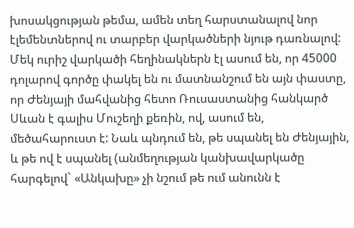խոսակցության թեմա, ամեն տեղ հարստանալով նոր էլեմենտներով ու տարբեր վարկածների նյութ դառնալով:
Մեկ ուրիշ վարկածի հեղինակներն էլ ասում են, որ 45000 դոլարով գործը փակել են ու մատնանշում են այն փաստը, որ Ժենյայի մահվանից հետո Ռուսաստանից հանկարծ Սևան է գալիս Մուշեղի քեռին, ով, ասում են, մեծահարուստ է: Նաև պնդում են, թե սպանել են Ժենյային, և թե ով է սպանել (անմեղության կանխավարկածը հարգելով` «Անկախը» չի նշում թե ում անունն է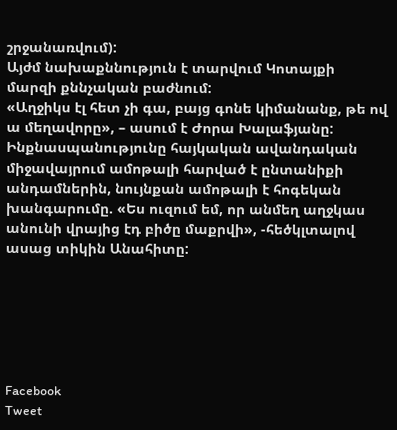շրջանառվում):
Այժմ նախաքննություն է տարվում Կոտայքի մարզի քննչական բաժնում:
«Աղջիկս էլ հետ չի գա, բայց գոնե կիմանանք, թե ով ա մեղավորը», – ասում է Ժորա Խալաֆյանը:
Ինքնասպանությունը հայկական ավանդական միջավայրում ամոթալի հարված է ընտանիքի անդամներին, նույնքան ամոթալի է հոգեկան խանգարումը. «Ես ուզում եմ, որ անմեղ աղջկաս անունի վրայից էդ բիծը մաքրվի», -հեծկլտալով ասաց տիկին Անահիտը:






Facebook
Tweet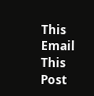This
Email This Post